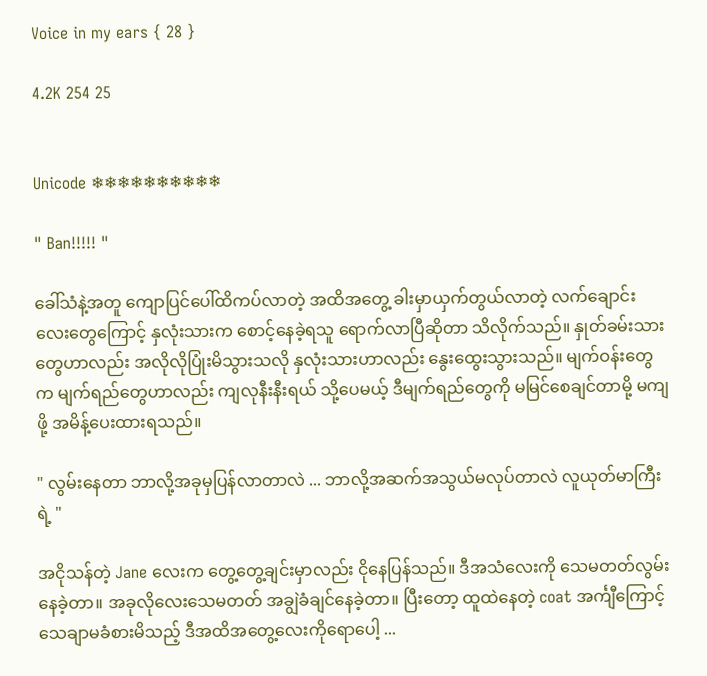Voice in my ears { 28 }

4.2K 254 25


Unicode ❄❄❄❄❄❄❄❄❄❄

" Ban!!!!! "

ခေါ်သံနဲ့အတူ ကျောပြင်ပေါ်ထိကပ်လာတဲ့ အထိအတွေ့ ခါးမှာယှက်တွယ်လာတဲ့ လက်ချောင်းလေးတွေကြောင့် နှလုံးသားက စောင့်နေခဲ့ရသူ ရောက်လာပြီဆိုတာ သိလိုက်သည်။ နှုတ်ခမ်းသားတွေဟာလည်း အလိုလိုပြုံးမိသွားသလို နှလုံးသားဟာလည်း နွေးထွေးသွားသည်။ မျက်ဝန်းတွေက မျက်ရည်တွေဟာလည်း ကျလုနီးနီးရယ် သို့ပေမယ့် ဒီမျက်ရည်တွေကို မမြင်စေချင်တာမို့ မကျဖို့ အမိန့်ပေးထားရသည်။

" လွမ်းနေတာ ဘာလို့အခုမှပြန်လာတာလဲ ... ဘာလို့အဆက်အသွယ်မလုပ်တာလဲ လူယုတ်မာကြီးရဲ့ "

အငိုသန်တဲ့ Jane လေးက တွေ့တွေ့ချင်းမှာလည်း ငို‌နေပြန်သည်။ ဒီအသံလေးကို သေမတတ်လွမ်းနေခဲ့တာ။ အခုလိုလေးသေမတတ် အချွဲခံချင်နေခဲ့တာ။ ပြီးတော့ ထူထဲနေတဲ့ coat အင်္ကျီကြောင့် သေချာမခံစားမိသည့် ဒီအထိ‌အတွေ့လေးကိုရောပေါ့ ...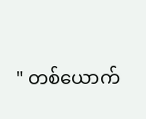" တစ်ယောက်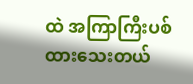ထဲ အကြာကြီးပစ်ထားသေးတယ်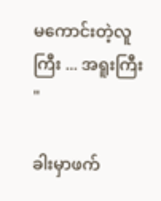မကောင်းတဲ့လူကြီး ... အရူးကြီး "

ခါးမှာဖက်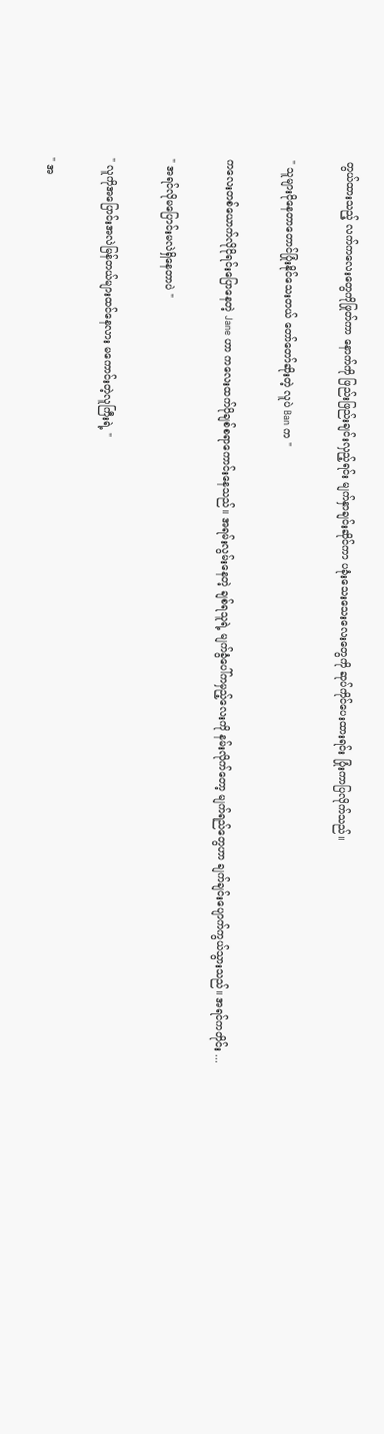တွယ်ထားသည့် လက်ကလေးတွေကိုဖြုတ်ကာ နောက်ကို ဖြည်းဖြည်းချင်းလှည့်ရင်း မျက်နှာချင်းဆိုင်ကာ ပခုံး‌သေးသေးလေးတွေကို ဆုပ်ကိုင်ပေးထားရင်း ပြုံးကာပြလိုက်သည်။

" သူများငိုနေတာတောင်ပြုံးနိုင်သေးတယ် တော်တော်ဆိုးတဲ့ လူပဲ Ban က "

ကလေးတစ်ယောက်လိုငိုရင်းပြောနေတဲ့ Jane ဟာ ကလေးထက်ပိုချစ်စရာကောင်းနေသည်။ အရမ်းလွမ်းနေတဲ့ ချစ်ရသူရဲ့ မျက်ခွံပေါ်ကမှည့်လေးကို နမ်းလိုက်တော့ မျက်ရည်တွေဟာ ချက်ချင်းပျောက်ကွယ်သွားသည်။ အရင်ကတိုင်း ...

" အရင်လိုမပြောင်းမလဲရှိနေတာပဲ "

" လူကိုအပြောင်းအလဲမြန်တယ်များထင်နေလား မကောင်းတဲ့လူကြီးရဲ့ "

" အ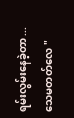ရမ်းလွမ်းနေခဲ့တာ ... သေမတတ်လေ "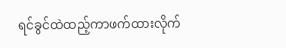ရင်ခွင်ထဲထည့်ကာဖက်ထား‌လိုက်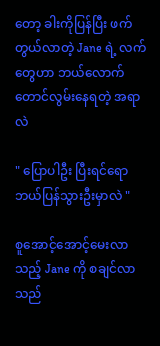တော့ ခါးကိုပြန်ပြီး ဖက်တွယ်လာတဲ့ Jane ရဲ့ လက်တွေဟာ ဘယ်လောက်တောင်လွမ်းနေရတဲ့ အရာလဲ

" ပြောပါဦး ပြီးရင်ရော ဘယ်ပြန်သွားဦးမှာလဲ "

စူအောင့်အောင့်မေးလာသည့် Jane ကို စချင်လာသည်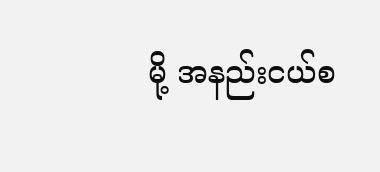မို့ အနည်းငယ်စ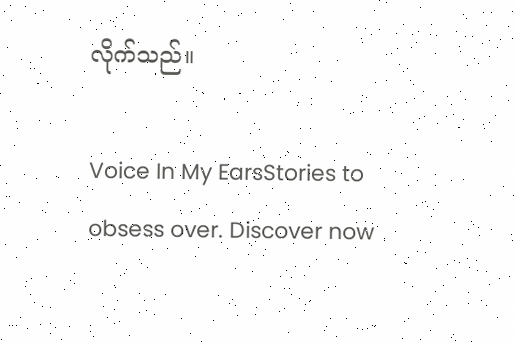လိုက်သည်။

Voice In My EarsStories to obsess over. Discover now